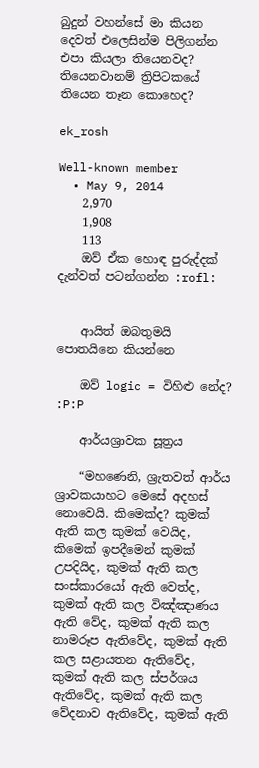බුදුන් වහන්සේ මා කියන දෙවත් එලෙසින්ම පිලිගන්න එපා කියලා තියෙනවද? තියෙනවානම් ත්‍රිපිටකයේ තියෙන තෑන කොහෙද?

ek_rosh

Well-known member
  • May 9, 2014
    2,970
    1,908
    113
    ඔව් ඒක හොඳ පුරුද්දක් දැන්වත් පටන්ගන්න :rofl:


    ආයිත් ඔබතුමයි පොතයිනෙ කියන්නෙ

    ඔව් logic = විහිළු නේද? :P:P

    ආර්යශ්‍රාවක සූත්‍රය

    “මහණෙනි, ශ්‍රැතවත් ආර්ය ශ්‍රාවකයාහට මෙසේ අදහස් නොවෙයි. කිමෙක්ද? කුමක් ඇති කල කුමක් වෙයිද, කිමෙක් ඉපදීමෙන් කුමක් උපදියිද, කුමක් ඇති කල සංස්කාරයෝ ඇති වෙත්ද, කුමක් ඇති කල විඤ්ඤාණය ඇති වේද, කුමක් ඇති කල නාමරූප ඇතිවේද, කුමක් ඇති කල සළායතන ඇතිවේද, කුමක් ඇති කල ස්පර්ශය ඇතිවේද, කුමක් ඇති කල වේදනාව ඇතිවේද, කුමක් ඇති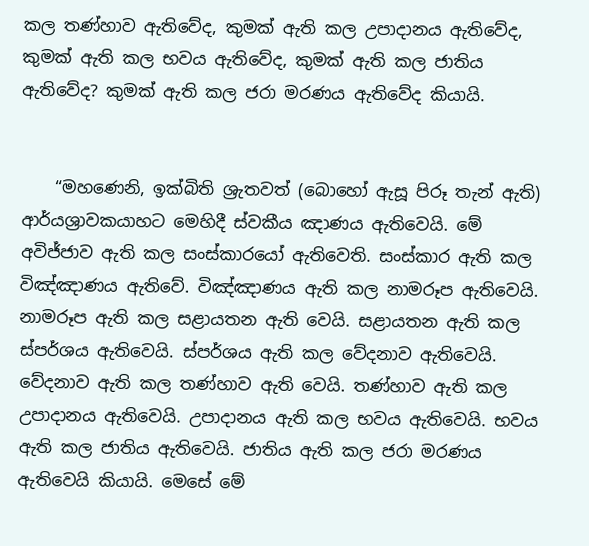කල තණ්හාව ඇතිවේද, කුමක් ඇති කල උපාදානය ඇතිවේද, කුමක් ඇති කල භවය ඇතිවේද, කුමක් ඇති කල ජාතිය ඇතිවේද? කුමක් ඇති කල ජරා මරණය ඇතිවේද කියායි.


    “මහණෙනි, ඉක්බිති ශ්‍රැතවත් (බොහෝ ඇසූ පිරූ තැන් ඇති) ආර්යශ්‍රාවකයාහට මෙහිදී ස්වකීය ඤාණය ඇතිවෙයි. මේ අවිජ්ජාව ඇති කල සංස්කාරයෝ ඇතිවෙති. සංස්කාර ඇති කල විඤ්ඤාණය ඇතිවේ. විඤ්ඤාණය ඇති කල නාමරූප ඇතිවෙයි. නාමරූප ඇති කල සළායතන ඇති වෙයි. සළායතන ඇති කල ස්පර්ශය ඇතිවෙයි. ස්පර්ශය ඇති කල වේදනාව ඇතිවෙයි. වේදනාව ඇති කල තණ්හාව ඇති වෙයි. තණ්හාව ඇති කල උපාදානය ඇතිවෙයි. උපාදානය ඇති කල භවය ඇතිවෙයි. භවය ඇති කල ජාතිය ඇතිවෙයි. ජාතිය ඇති කල ජරා මරණය ඇතිවෙයි කියායි. මෙසේ මේ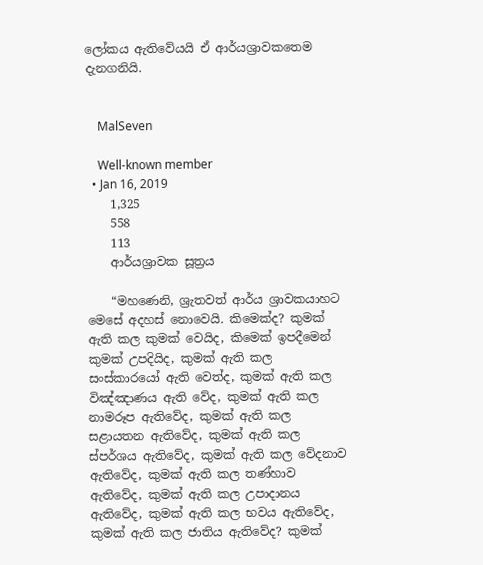ලෝකය ඇතිවේයයි ඒ ආර්යශ්‍රාවකතෙම දැනගනියි.


    MalSeven

    Well-known member
  • Jan 16, 2019
    1,325
    558
    113
    ආර්යශ්‍රාවක සූත්‍රය

    “මහණෙනි, ශ්‍රැතවත් ආර්ය ශ්‍රාවකයාහට මෙසේ අදහස් නොවෙයි. කිමෙක්ද? කුමක් ඇති කල කුමක් වෙයිද, කිමෙක් ඉපදීමෙන් කුමක් උපදියිද, කුමක් ඇති කල සංස්කාරයෝ ඇති වෙත්ද, කුමක් ඇති කල විඤ්ඤාණය ඇති වේද, කුමක් ඇති කල නාමරූප ඇතිවේද, කුමක් ඇති කල සළායතන ඇතිවේද, කුමක් ඇති කල ස්පර්ශය ඇතිවේද, කුමක් ඇති කල වේදනාව ඇතිවේද, කුමක් ඇති කල තණ්හාව ඇතිවේද, කුමක් ඇති කල උපාදානය ඇතිවේද, කුමක් ඇති කල භවය ඇතිවේද, කුමක් ඇති කල ජාතිය ඇතිවේද? කුමක්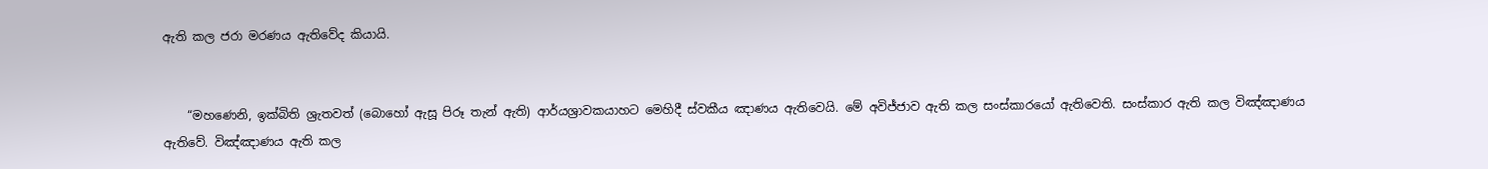ඇති කල ජරා මරණය ඇතිවේද කියායි.


    “මහණෙනි, ඉක්බිති ශ්‍රැතවත් (බොහෝ ඇසූ පිරූ තැන් ඇති) ආර්යශ්‍රාවකයාහට මෙහිදී ස්වකීය ඤාණය ඇතිවෙයි. මේ අවිජ්ජාව ඇති කල සංස්කාරයෝ ඇතිවෙති. සංස්කාර ඇති කල විඤ්ඤාණය ඇතිවේ. විඤ්ඤාණය ඇති කල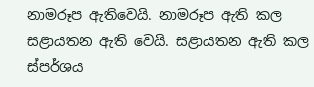නාමරූප ඇතිවෙයි. නාමරූප ඇති කල සළායතන ඇති වෙයි. සළායතන ඇති කල ස්පර්ශය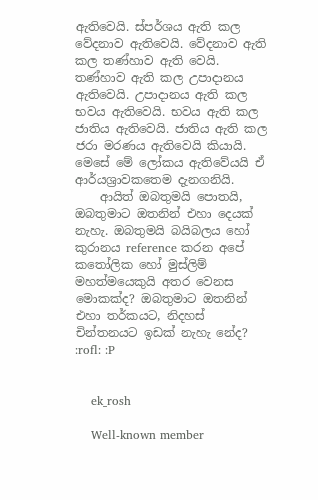ඇතිවෙයි. ස්පර්ශය ඇති කල වේදනාව ඇතිවෙයි. වේදනාව ඇති කල තණ්හාව ඇති වෙයි. තණ්හාව ඇති කල උපාදානය ඇතිවෙයි. උපාදානය ඇති කල භවය ඇතිවෙයි. භවය ඇති කල ජාතිය ඇතිවෙයි. ජාතිය ඇති කල ජරා මරණය ඇතිවෙයි කියායි. මෙසේ මේ ලෝකය ඇතිවේයයි ඒ ආර්යශ්‍රාවකතෙම දැනගනියි.
    ආයිත් ඔබතුමයි පොතයි, ඔබතුමාට ඔතනින් එහා දෙයක් නැහැ. ඔබතුමයි බයිබලය හෝ කුරානය reference කරන අපේ කතෝලික හෝ මුස්ලිම් මහත්මයෙකුයි අතර වෙනස මොකක්ද? ඔබතුමාට ඔතනින් එහා තර්කයට, නිදහස් චින්තනයට ඉඩක් නැහැ නේද? :rofl: :P


    ek_rosh

    Well-known member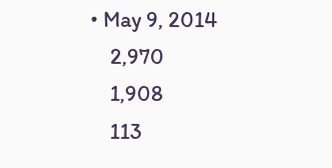• May 9, 2014
    2,970
    1,908
    113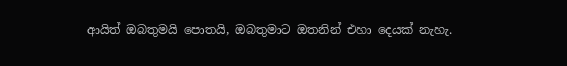ආයිත් ඔබතුමයි පොතයි, ඔබතුමාට ඔතනින් එහා දෙයක් නැහැ.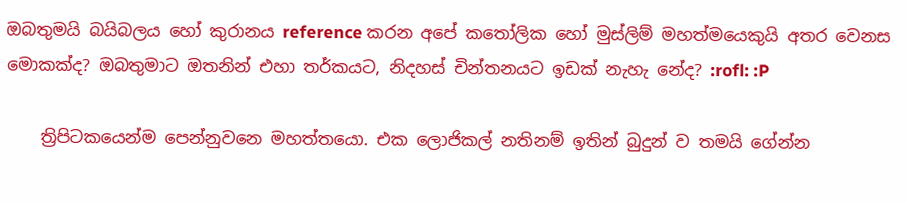ඔබතුමයි බයිබලය හෝ කුරානය reference කරන අපේ කතෝලික හෝ මුස්ලිම් මහත්මයෙකුයි අතර වෙනස මොකක්ද? ඔබතුමාට ඔතනින් එහා තර්කයට, නිදහස් චින්තනයට ඉඩක් නැහැ නේද? :rofl: :P

    ත්‍රිපිටකයෙන්ම පෙන්නුවනෙ මහත්තයො. එක ලොජිකල් නතිනම් ඉතින් බුදුන් ව තමයි ගේන්න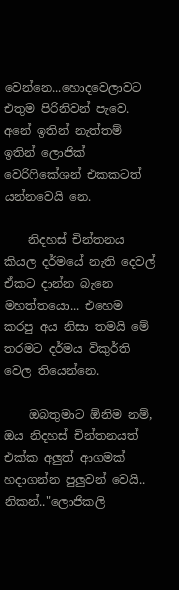වෙන්නෙ...හොදවෙලාවට එතුම පිරිනිවන් පැවෙ. අනේ ඉතින් නැත්තම් ඉතින් ලොජික් වෙරිෆිකේශන් එකකටත් යන්නවෙයි නෙ.

    නිදහස් චින්තනය කියල දර්මයේ නැති දෙවල් ඒකට දාන්න බැනෙ මහත්තයො... එහෙම කරපු අය නිසා තමයි මේ තරමට දර්මය විකුර්ති වෙල තියෙන්නෙ.

    ඔබතුමාට ඕනිම නම්, ඔය නිදහස් චින්තනයත් එක්ක අලුත් ආගමක් හදාගන්න පුලුවන් වෙයි.. නිකන්.."ලොජිකලි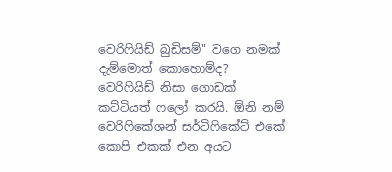වෙරිෆියිඩ් බුඩිසම්" වගෙ නමක් දැම්මොත් කොහොම්ද? වෙරිෆියිඩ් නිසා ගොඩක් කට්ටියත් ෆලෝ කරයි. ඕනි නම් වෙරිෆිකේශන් සර්ටිෆිකේට් එකේ කොපි එකක් එන අයට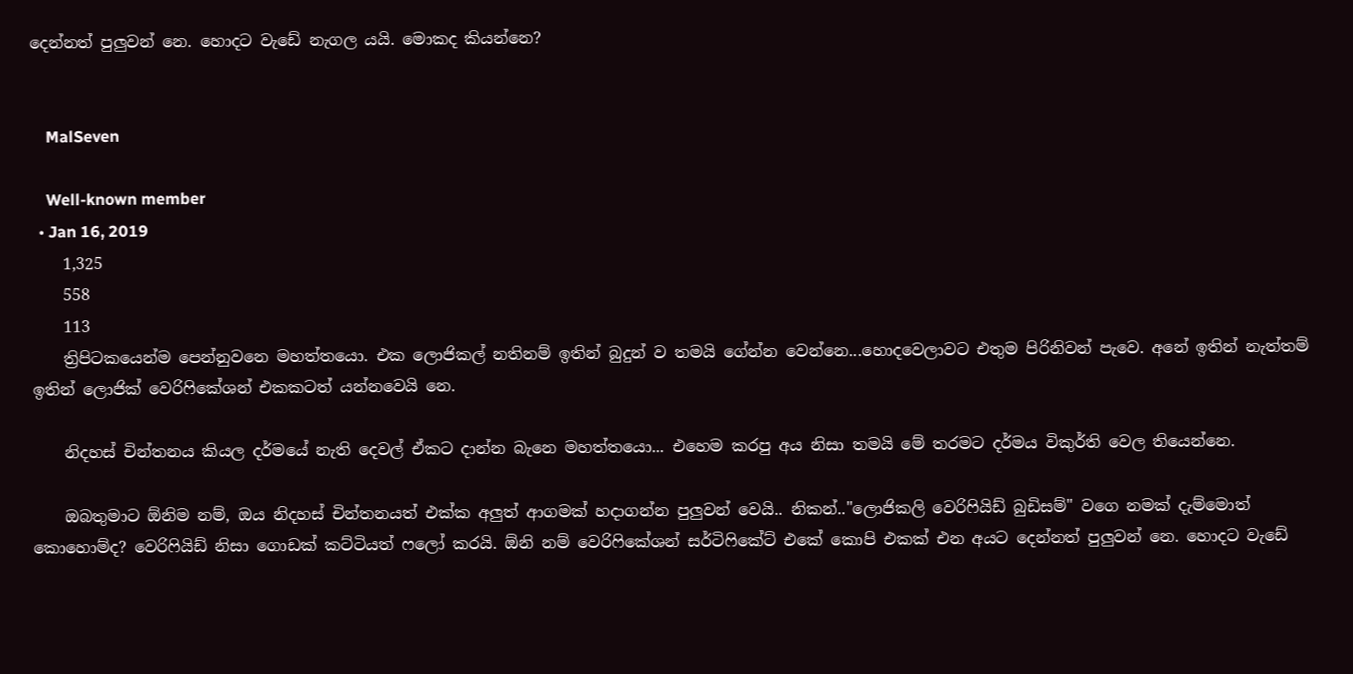දෙන්නත් පුලුවන් නෙ. හොදට වැඩේ නැගල යයි. මොකද කියන්නෙ?


    MalSeven

    Well-known member
  • Jan 16, 2019
    1,325
    558
    113
    ත්‍රිපිටකයෙන්ම පෙන්නුවනෙ මහත්තයො. එක ලොජිකල් නතිනම් ඉතින් බුදුන් ව තමයි ගේන්න වෙන්නෙ...හොදවෙලාවට එතුම පිරිනිවන් පැවෙ. අනේ ඉතින් නැත්තම් ඉතින් ලොජික් වෙරිෆිකේශන් එකකටත් යන්නවෙයි නෙ.

    නිදහස් චින්තනය කියල දර්මයේ නැති දෙවල් ඒකට දාන්න බැනෙ මහත්තයො... එහෙම කරපු අය නිසා තමයි මේ තරමට දර්මය විකුර්ති වෙල තියෙන්නෙ.

    ඔබතුමාට ඕනිම නම්, ඔය නිදහස් චින්තනයත් එක්ක අලුත් ආගමක් හදාගන්න පුලුවන් වෙයි.. නිකන්.."ලොජිකලි වෙරිෆියිඩ් බුඩිසම්" වගෙ නමක් දැම්මොත් කොහොම්ද? වෙරිෆියිඩ් නිසා ගොඩක් කට්ටියත් ෆලෝ කරයි. ඕනි නම් වෙරිෆිකේශන් සර්ටිෆිකේට් එකේ කොපි එකක් එන අයට දෙන්නත් පුලුවන් නෙ. හොදට වැඩේ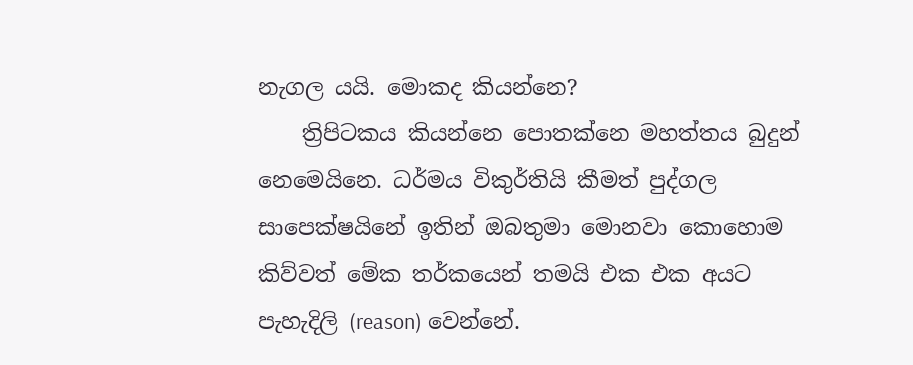නැගල යයි. මොකද කියන්නෙ?
    ත්‍රිපිටකය කියන්නෙ පොතක්නෙ මහත්තය බුදුන් නෙමෙයිනෙ. ධර්මය විකුර්තියි කීමත් පුද්ගල සාපෙක්ෂයිනේ ඉතින් ඔබතුමා මොනවා කොහොම කිව්වත් මේක තර්කයෙන් තමයි එක එක අයට පැහැදිලි (reason) වෙන්නේ.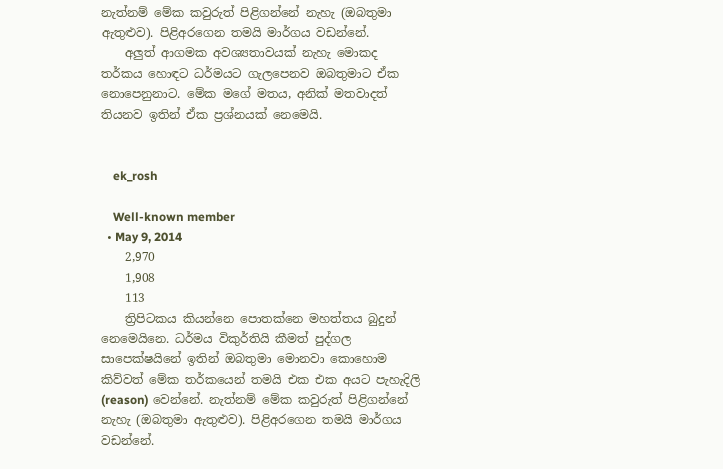නැත්නම් මේක කවුරුත් පිළිගන්නේ නැහැ (ඔබතුමා ඇතුළුව). පිළිඅරගෙන තමයි මාර්ගය වඩන්නේ.
    අලුත් ආගමක අවශ්‍යතාවයක් නැහැ මොකද තර්කය හොඳට ධර්මයට ගැලපෙනව ඔබතුමාට ඒක නොපෙනුනාට. මේක මගේ මතය, අනික් මතවාදත් තියනව ඉතින් ඒක ප්‍රශ්නයක් නෙමෙයි.


    ek_rosh

    Well-known member
  • May 9, 2014
    2,970
    1,908
    113
    ත්‍රිපිටකය කියන්නෙ පොතක්නෙ මහත්තය බුදුන් නෙමෙයිනෙ. ධර්මය විකුර්තියි කීමත් පුද්ගල සාපෙක්ෂයිනේ ඉතින් ඔබතුමා මොනවා කොහොම කිව්වත් මේක තර්කයෙන් තමයි එක එක අයට පැහැදිලි (reason) වෙන්නේ. නැත්නම් මේක කවුරුත් පිළිගන්නේ නැහැ (ඔබතුමා ඇතුළුව). පිළිඅරගෙන තමයි මාර්ගය වඩන්නේ.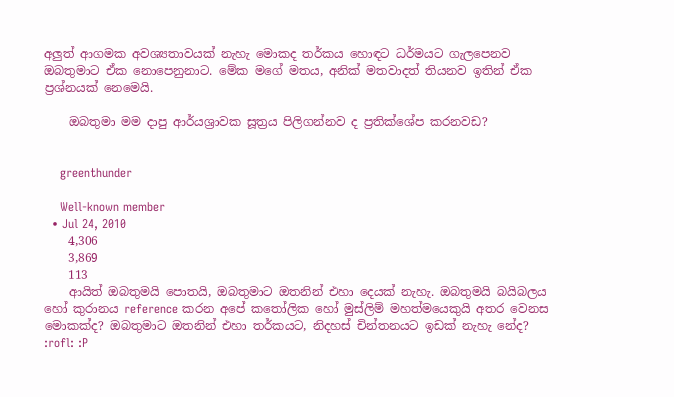අලුත් ආගමක අවශ්‍යතාවයක් නැහැ මොකද තර්කය හොඳට ධර්මයට ගැලපෙනව ඔබතුමාට ඒක නොපෙනුනාට. මේක මගේ මතය, අනික් මතවාදත් තියනව ඉතින් ඒක ප්‍රශ්නයක් නෙමෙයි.

    ඔබතුමා මම දාපු ආර්යශ්‍රාවක සූත්‍රය පිලිගන්නව ද ප්‍රතික්ශේප කරනවඩ?


    greenthunder

    Well-known member
  • Jul 24, 2010
    4,306
    3,869
    113
    ආයිත් ඔබතුමයි පොතයි, ඔබතුමාට ඔතනින් එහා දෙයක් නැහැ. ඔබතුමයි බයිබලය හෝ කුරානය reference කරන අපේ කතෝලික හෝ මුස්ලිම් මහත්මයෙකුයි අතර වෙනස මොකක්ද? ඔබතුමාට ඔතනින් එහා තර්කයට, නිදහස් චින්තනයට ඉඩක් නැහැ නේද? :rofl: :P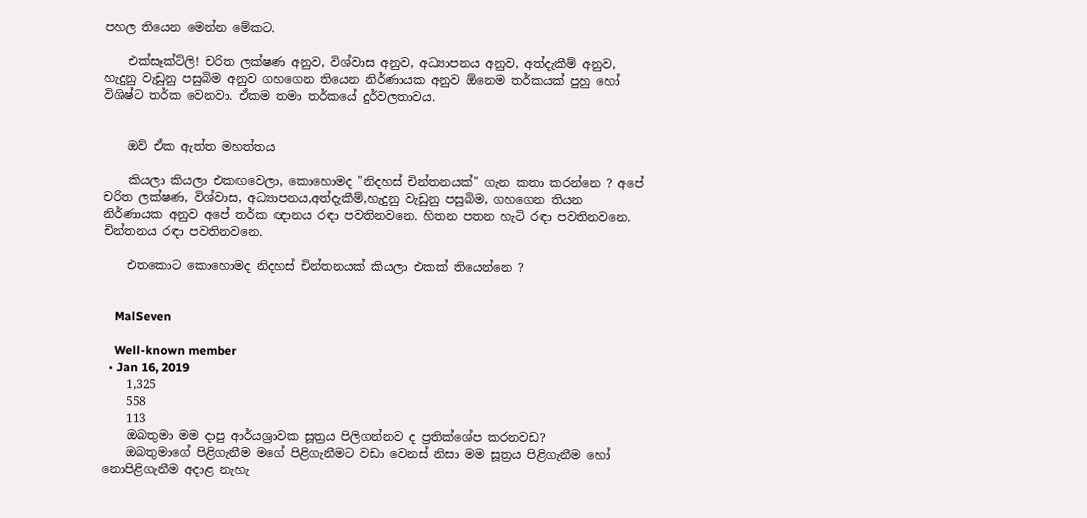පහල තියෙන මෙන්න මේකට.

    එක්සෑක්ට්ලි! චරිත ලක්ෂණ අනුව, විශ්වාස අනුව, අධ්‍යාපනය අනුව, අත්දැකීම් අනුව, හැදුනු වැඩුනු පසුබිම අනුව ගහගෙන තියෙන නිර්ණායක අනුව ඕනෙම තර්කයක් පුහු හෝ විශිෂ්ට තර්ක වෙනවා. ඒකම තමා තර්කයේ දුර්වලතාවය.


    ඔව් ඒක ඇත්ත මහත්තය

    කියලා කියලා එකඟවෙලා, කොහොමද "නිදහස් චින්තනයක්" ගැන කතා කරන්නෙ ? අපේ චරිත ලක්ෂණ, විශ්වාස, අධ්‍යාපනය,අත්දැකීම්,හැදුනු වැඩුනු පසුබිම, ගහගෙන තියන නිර්ණායක අනුව අපේ තර්ක ඥානය රඳා පවතිනවනෙ. හිතන පතන හැටි රඳා පවතිනවනෙ. චින්තනය රඳා පවතිනවනෙ.

    එතකොට කොහොමද නිදහස් චින්තනයක් කියලා එකක් තියෙන්නෙ ?


    MalSeven

    Well-known member
  • Jan 16, 2019
    1,325
    558
    113
    ඔබතුමා මම දාපු ආර්යශ්‍රාවක සූත්‍රය පිලිගන්නව ද ප්‍රතික්ශේප කරනවඩ?
    ඔබතුමාගේ පිළිගැනීම මගේ පිළිගැනීමට වඩා වෙනස් නිසා මම සූත්‍රය පිළිගැනීම හෝ නොපිළිගැනීම අදාළ නැහැ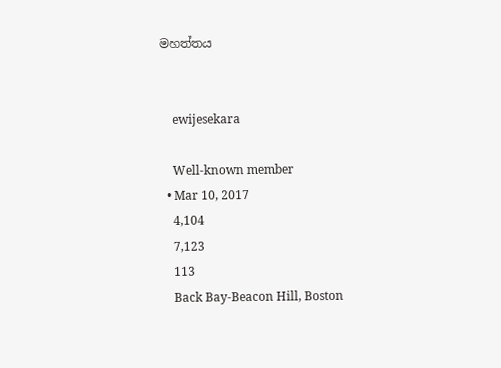මහත්තය


    ewijesekara

    Well-known member
  • Mar 10, 2017
    4,104
    7,123
    113
    Back Bay-Beacon Hill, Boston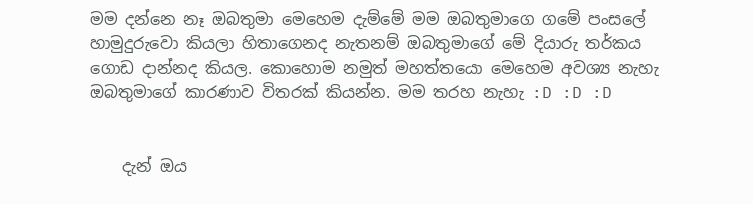මම දන්නෙ නෑ ඔබතුමා මෙහෙම දැම්මේ මම ඔබතුමාගෙ ගමේ පංසලේ හාමුදුරුවො කියලා හිතාගෙනද නැතනම් ඔබතුමාගේ මේ දියාරු තර්කය ගොඩ දාන්නද කියල. කොහොම නමුත් මහත්තයො මෙහෙම අවශ්‍ය නැහැ ඔබතුමාගේ කාරණාව විතරක් කියන්න. මම තරහ නැහැ :D :D :D


    දැන් ඔය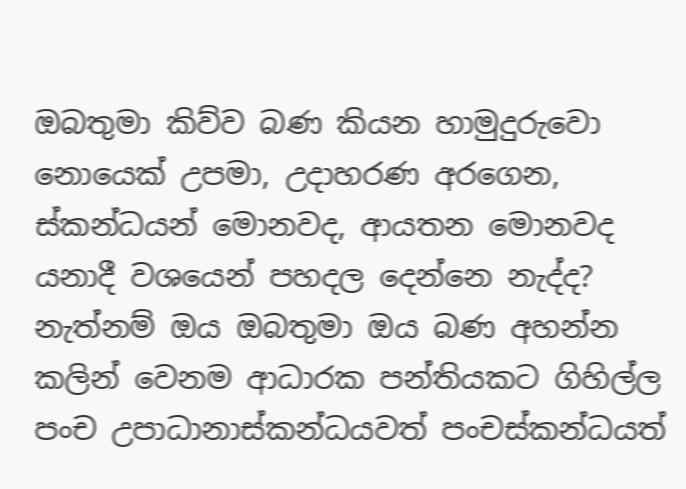ඔබතුමා කිව්ව බණ කියන හාමුදුරුවො නොයෙක් උපමා, උදාහරණ අරගෙන, ස්කන්ධයන් මොනවද, ආයතන මොනවද යනාදී වශයෙන් පහදල දෙන්නෙ නැද්ද? නැත්නම් ඔය ඔබතුමා ඔය බණ අහන්න කලින් වෙනම ආධාරක පන්තියකට ගිහිල්ල පංච උපාධානාස්කන්ධයවත් පංචස්කන්ධයත්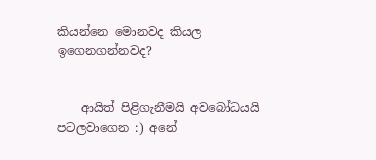කියන්නෙ මොනවද කියල ඉගෙනගන්නවද?


    ආයිත් පිළිගැනීමයි අවබෝධයයි පටලවාගෙන :) අනේ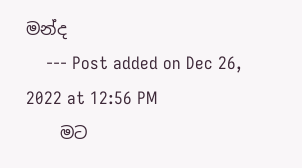මන්ද
    --- Post added on Dec 26, 2022 at 12:56 PM
    මට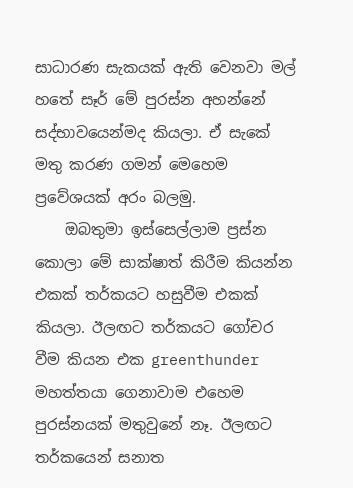සාධාරණ සැකයක් ඇති වෙනවා මල් හතේ සෑර් මේ පුරස්න අහන්නේ සද්භාවයෙන්මද කියලා. ඒ සැකේ මතු කරණ ගමන් මෙහෙම ප්‍රවේශයක් අරං බලමු.
    ඔබතුමා ඉස්සෙල්ලාම ප්‍රස්න කොලා මේ සාක්ෂාත් කිරීම කියන්න එකක් තර්කයට හසුවීම එකක් කියලා. ඊලඟට තර්කයට ගෝචර වීම කියන එක greenthunder මහත්තයා ගෙනාවාම එහෙම පුරස්නයක් මතුවුනේ නෑ. ඊලඟට තර්කයෙන් සනාත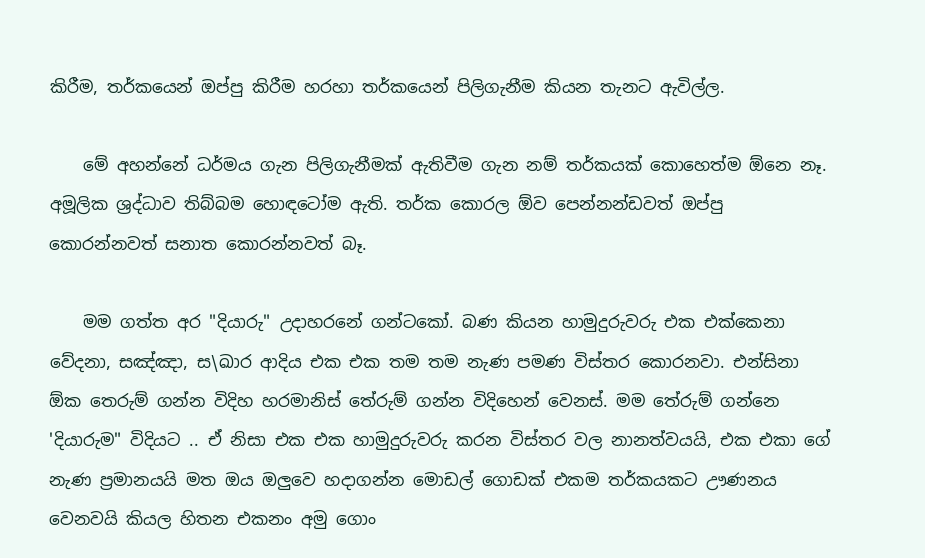කිරීම, තර්කයෙන් ඔප්පු කිරීම හරහා තර්කයෙන් පිලිගැනීම කියන තැනට ඇවිල්ල.

    මේ අහන්නේ ධර්මය ගැන පිලිගැනීමක් ඇතිවීම ගැන නම් තර්කයක් කොහෙත්ම ඕනෙ නෑ. අමූලික ශ්‍රද්ධාව තිබ්බම හොඳටෝම ඇති. තර්ක කොරල ඕව පෙන්නන්ඩවත් ඔප්පු කොරන්නවත් සනාත කොරන්නවත් බෑ.

    මම ගත්ත අර "දියාරු" උදාහරනේ ගන්ටකෝ. බණ කියන හාමුදුරුවරු එක එක්කෙනා වේදනා, සඤ්ඤා, ස\ඛාර ආදිය එක එක තම තම නැණ පමණ විස්තර කොරනවා. එන්සිනා ඕක තෙරුම් ගන්න විදිහ හරමානිස් තේරුම් ගන්න විදිහෙන් වෙනස්. මම තේරුම් ගන්නෙ 'දියාරුම" විදියට .. ඒ නිසා එක එක හාමුදුරුවරු කරන විස්තර වල නානත්වයයි, එක එකා ගේ නැණ ප්‍රමානයයි මත ඔය ඔලුවෙ හදාගන්න මොඩල් ගොඩක් එකම තර්කයකට ඌණනය වෙනවයි කියල හිතන එකනං අමු ගොං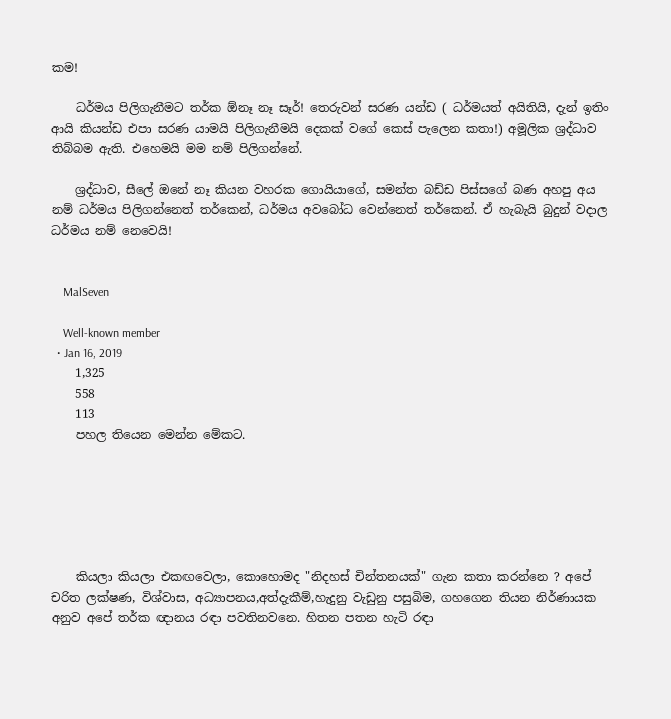කම!

    ධර්මය පිලිගැනීමට තර්ක ඕනෑ නෑ සෑර්! තෙරුවන් සරණ යන්ඩ ( ධර්මයත් අයිතියි, දැන් ඉතිං ආයි කියන්ඩ එපා සරණ යාමයි පිලිගැනීමයි දෙකක් වගේ කෙස් පැලෙන කතා!) අමූලික ශ්‍රද්ධාව තිබ්බම ඇති. එහෙමයි මම නම් පිලිගන්නේ.

    ශ්‍රද්ධාව, සීලේ ඔනේ නෑ කියන වහරක ගොයියාගේ, සමන්ත බඩ්ඩ පිස්සගේ බණ අහපු අය නම් ධර්මය පිලිගන්නෙත් තර්කෙන්, ධර්මය අවබෝධ වෙන්නෙත් තර්කෙන්. ඒ හැබැයි බුදුන් වදාල ධර්මය නම් නෙවෙයි!


    MalSeven

    Well-known member
  • Jan 16, 2019
    1,325
    558
    113
    පහල තියෙන මෙන්න මේකට.






    කියලා කියලා එකඟවෙලා, කොහොමද "නිදහස් චින්තනයක්" ගැන කතා කරන්නෙ ? අපේ චරිත ලක්ෂණ, විශ්වාස, අධ්‍යාපනය,අත්දැකීම්,හැදුනු වැඩුනු පසුබිම, ගහගෙන තියන නිර්ණායක අනුව අපේ තර්ක ඥානය රඳා පවතිනවනෙ. හිතන පතන හැටි රඳා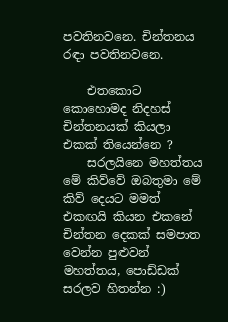පවතිනවනෙ. චින්තනය රඳා පවතිනවනෙ.

    එතකොට කොහොමද නිදහස් චින්තනයක් කියලා එකක් තියෙන්නෙ ?
    සරලයිනෙ මහත්තය මේ කිව්වේ ඔබතුමා මේ කිව් දෙයට මමත් එකඟයි කියන එකනේ චින්තන දෙකක් සමපාත වෙන්න පුළුවන් මහත්තය, පොඩ්ඩක් සරලව හිතන්න :)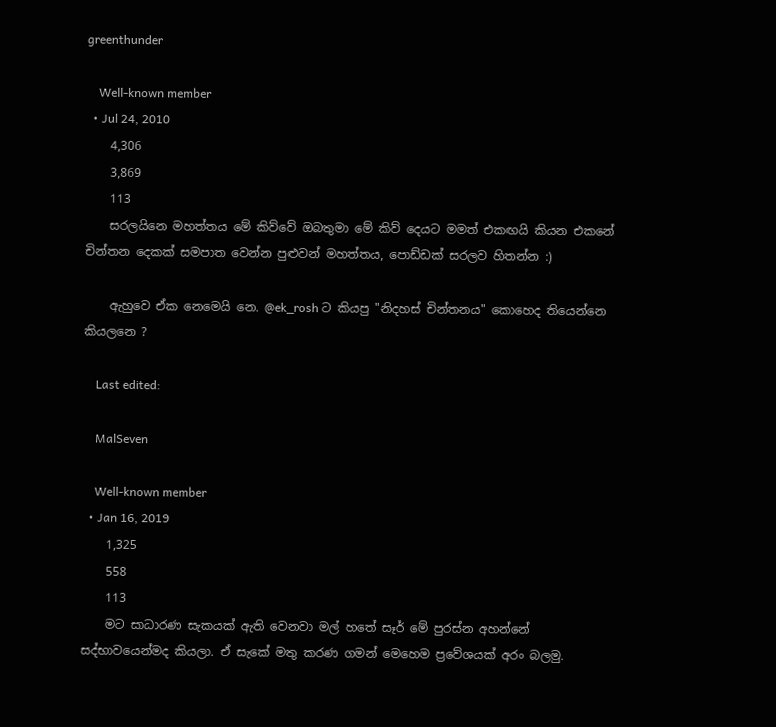greenthunder

    Well-known member
  • Jul 24, 2010
    4,306
    3,869
    113
    සරලයිනෙ මහත්තය මේ කිව්වේ ඔබතුමා මේ කිව් දෙයට මමත් එකඟයි කියන එකනේ චින්තන දෙකක් සමපාත වෙන්න පුළුවන් මහත්තය, පොඩ්ඩක් සරලව හිතන්න :)

    ඇහුවෙ ඒක නෙමෙයි නෙ. @ek_rosh ට කියපු "නිදහස් චින්තනය" කොහෙද තියෙන්නෙ කියලනෙ ?

    Last edited:

    MalSeven

    Well-known member
  • Jan 16, 2019
    1,325
    558
    113
    මට සාධාරණ සැකයක් ඇති වෙනවා මල් හතේ සෑර් මේ පුරස්න අහන්නේ සද්භාවයෙන්මද කියලා. ඒ සැකේ මතු කරණ ගමන් මෙහෙම ප්‍රවේශයක් අරං බලමු.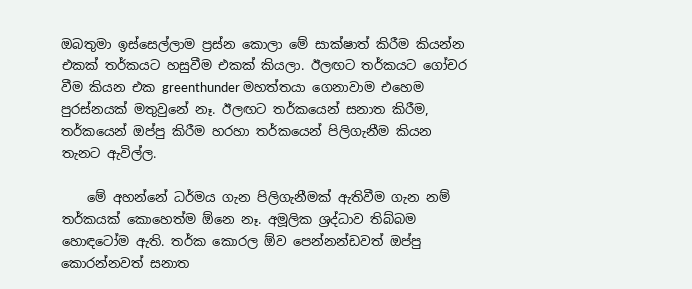ඔබතුමා ඉස්සෙල්ලාම ප්‍රස්න කොලා මේ සාක්ෂාත් කිරීම කියන්න එකක් තර්කයට හසුවීම එකක් කියලා. ඊලඟට තර්කයට ගෝචර වීම කියන එක greenthunder මහත්තයා ගෙනාවාම එහෙම පුරස්නයක් මතුවුනේ නෑ. ඊලඟට තර්කයෙන් සනාත කිරීම, තර්කයෙන් ඔප්පු කිරීම හරහා තර්කයෙන් පිලිගැනීම කියන තැනට ඇවිල්ල.

    මේ අහන්නේ ධර්මය ගැන පිලිගැනීමක් ඇතිවීම ගැන නම් තර්කයක් කොහෙත්ම ඕනෙ නෑ. අමූලික ශ්‍රද්ධාව තිබ්බම හොඳටෝම ඇති. තර්ක කොරල ඕව පෙන්නන්ඩවත් ඔප්පු කොරන්නවත් සනාත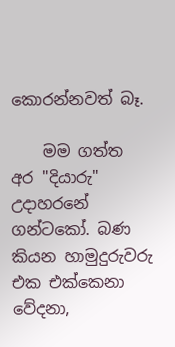කොරන්නවත් බෑ.

    මම ගත්ත අර "දියාරු" උදාහරනේ ගන්ටකෝ. බණ කියන හාමුදුරුවරු එක එක්කෙනා වේදනා,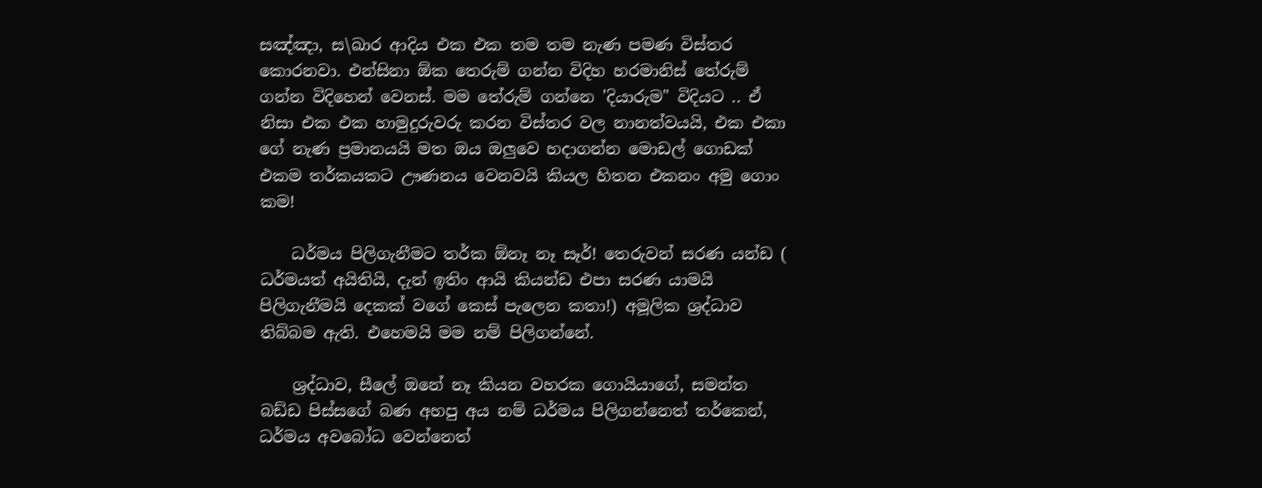සඤ්ඤා, ස\ඛාර ආදිය එක එක තම තම නැණ පමණ විස්තර කොරනවා. එන්සිනා ඕක තෙරුම් ගන්න විදිහ හරමානිස් තේරුම් ගන්න විදිහෙන් වෙනස්. මම තේරුම් ගන්නෙ 'දියාරුම" විදියට .. ඒ නිසා එක එක හාමුදුරුවරු කරන විස්තර වල නානත්වයයි, එක එකා ගේ නැණ ප්‍රමානයයි මත ඔය ඔලුවෙ හදාගන්න මොඩල් ගොඩක් එකම තර්කයකට ඌණනය වෙනවයි කියල හිතන එකනං අමු ගොං කම!

    ධර්මය පිලිගැනීමට තර්ක ඕනෑ නෑ සෑර්! තෙරුවන් සරණ යන්ඩ ( ධර්මයත් අයිතියි, දැන් ඉතිං ආයි කියන්ඩ එපා සරණ යාමයි පිලිගැනීමයි දෙකක් වගේ කෙස් පැලෙන කතා!) අමූලික ශ්‍රද්ධාව තිබ්බම ඇති. එහෙමයි මම නම් පිලිගන්නේ.

    ශ්‍රද්ධාව, සීලේ ඔනේ නෑ කියන වහරක ගොයියාගේ, සමන්ත බඩ්ඩ පිස්සගේ බණ අහපු අය නම් ධර්මය පිලිගන්නෙත් තර්කෙන්, ධර්මය අවබෝධ වෙන්නෙත්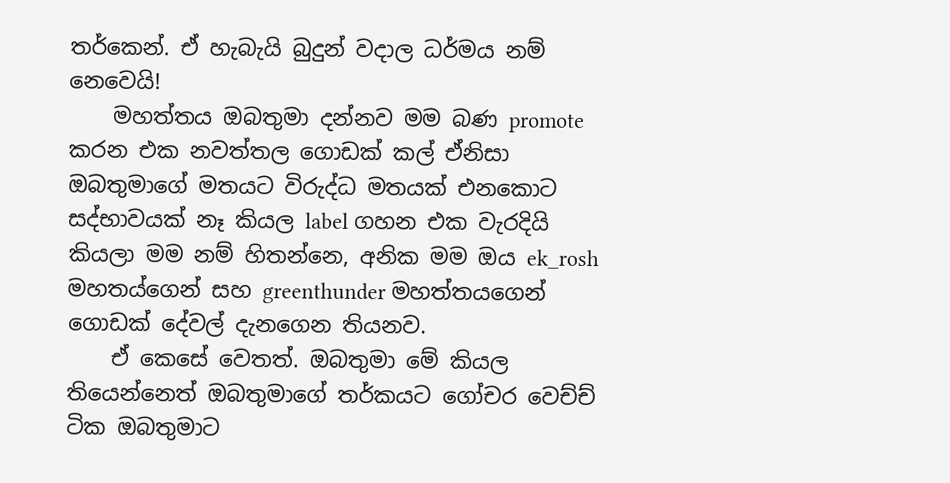තර්කෙන්. ඒ හැබැයි බුදුන් වදාල ධර්මය නම් නෙවෙයි!
    මහත්තය ඔබතුමා දන්නව මම බණ promote කරන එක නවත්තල ගොඩක් කල් ඒනිසා ඔබතුමාගේ මතයට විරුද්ධ මතයක් එනකොට සද්භාවයක් නෑ කියල label ගහන එක වැරදියි කියලා මම නම් හිතන්නෙ, අනික මම ඔය ek_rosh මහතය්ගෙන් සහ greenthunder මහත්තයගෙන් ගොඩක් දේවල් දැනගෙන තියනව.
    ඒ කෙසේ වෙතත්. ඔබතුමා මේ කියල තියෙන්නෙත් ඔබතුමාගේ තර්කයට ගෝචර වෙච්ච් ටික ඔබතුමාට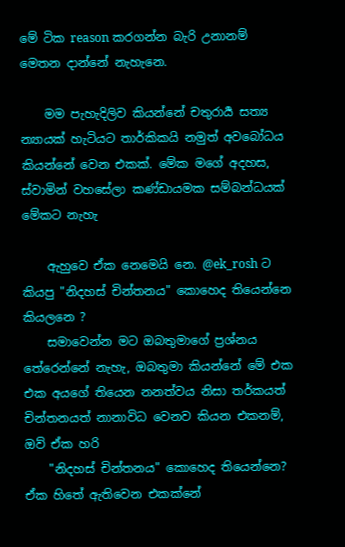මේ ටික reason කරගන්න බැරි උනානම් මෙතන දාන්නේ නැහැනෙ.

    මම පැහැදිලිව කියන්නේ චතුරාර්‍ය සත්‍ය න්‍යායක් හැටියට තාර්කිකයි නමුත් අවබෝධය කියන්නේ වෙන එකක්. මේක මගේ අදහස, ස්වාමින් වහසේලා කණ්ඩායමක සම්බන්ධයක් මේකට නැහැ

    ඇහුවෙ ඒක නෙමෙයි නෙ. @ek_rosh ට කියපු "නිදහස් චින්තනය" කොහෙද තියෙන්නෙ කියලනෙ ?
    සමාවෙන්න මට ඔබතුමාගේ ප්‍රශ්නය තේරෙන්නේ නැහැ, ඔබතුමා කියන්නේ මේ එක එක අයගේ තියෙන නනත්වය නිසා තර්කයත් චින්තනයත් නානාවිධ වෙනව කියන එකනම්, ඔව් ඒක හරි
    "නිදහස් චින්තනය" කොහෙද තියෙන්නෙ? ඒක හිතේ ඇතිවෙන එකක්නේ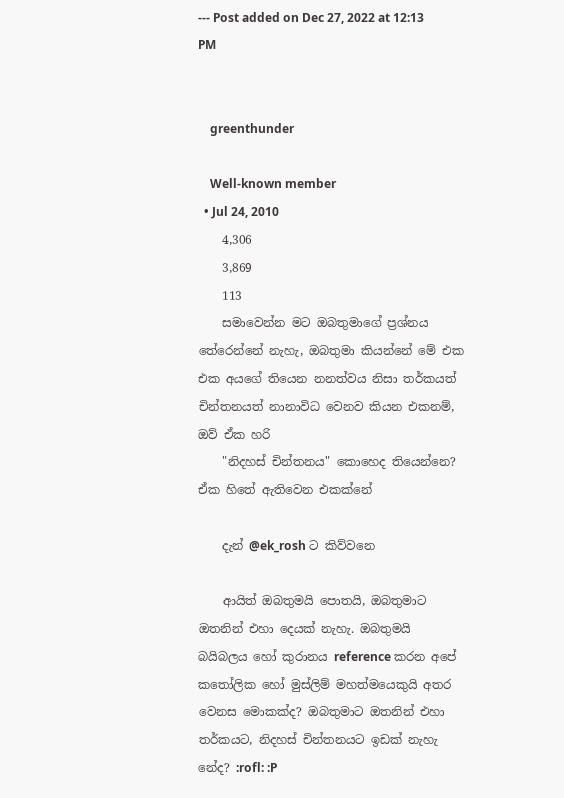--- Post added on Dec 27, 2022 at 12:13 PM


    greenthunder

    Well-known member
  • Jul 24, 2010
    4,306
    3,869
    113
    සමාවෙන්න මට ඔබතුමාගේ ප්‍රශ්නය තේරෙන්නේ නැහැ, ඔබතුමා කියන්නේ මේ එක එක අයගේ තියෙන නනත්වය නිසා තර්කයත් චින්තනයත් නානාවිධ වෙනව කියන එකනම්, ඔව් ඒක හරි
    "නිදහස් චින්තනය" කොහෙද තියෙන්නෙ? ඒක හිතේ ඇතිවෙන එකක්නේ

    දැන් @ek_rosh ට කිව්වනෙ

    ආයිත් ඔබතුමයි පොතයි, ඔබතුමාට ඔතනින් එහා දෙයක් නැහැ. ඔබතුමයි බයිබලය හෝ කුරානය reference කරන අපේ කතෝලික හෝ මුස්ලිම් මහත්මයෙකුයි අතර වෙනස මොකක්ද? ඔබතුමාට ඔතනින් එහා තර්කයට, නිදහස් චින්තනයට ඉඩක් නැහැ නේද? :rofl: :P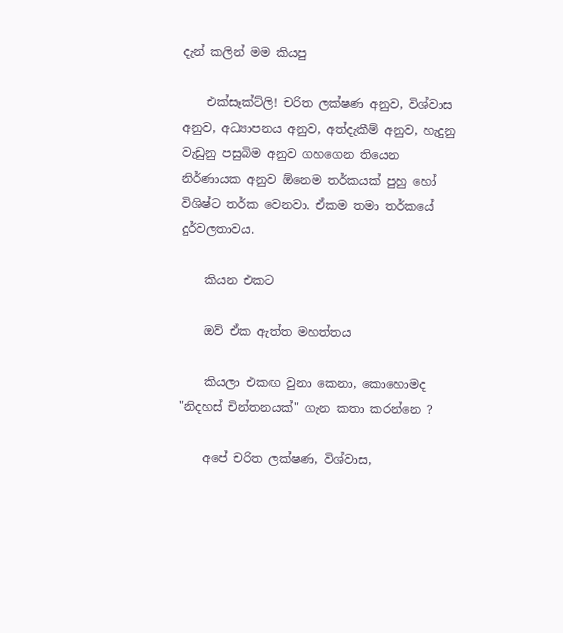දැන් කලින් මම කියපු

    එක්සෑක්ට්ලි! චරිත ලක්ෂණ අනුව, විශ්වාස අනුව, අධ්‍යාපනය අනුව, අත්දැකීම් අනුව, හැදුනු වැඩුනු පසුබිම අනුව ගහගෙන තියෙන නිර්ණායක අනුව ඕනෙම තර්කයක් පුහු හෝ විශිෂ්ට තර්ක වෙනවා. ඒකම තමා තර්කයේ දුර්වලතාවය.

    කියන එකට

    ඔව් ඒක ඇත්ත මහත්තය

    කියලා එකඟ වුනා කෙනා, කොහොමද "නිදහස් චින්තනයක්" ගැන කතා කරන්නෙ ?

    අපේ චරිත ලක්ෂණ, විශ්වාස,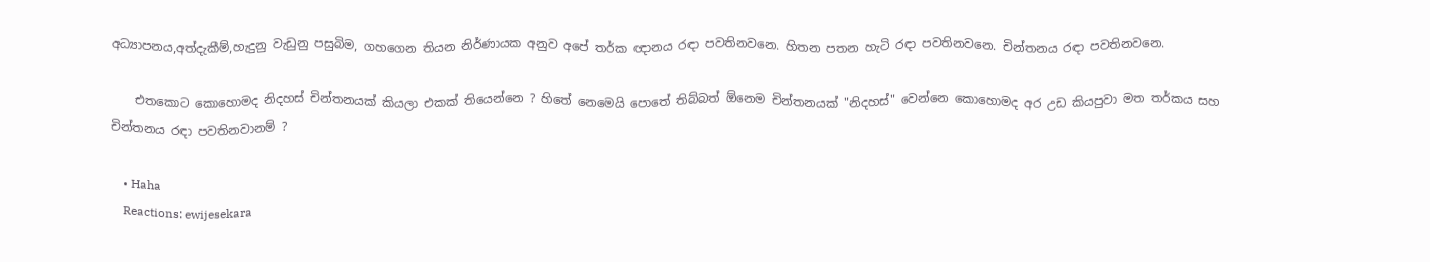අධ්‍යාපනය,අත්දැකීම්,හැදුනු වැඩුනු පසුබිම, ගහගෙන තියන නිර්ණායක අනුව අපේ තර්ක ඥානය රඳා පවතිනවනෙ. හිතන පතන හැටි රඳා පවතිනවනෙ. චින්තනය රඳා පවතිනවනෙ.

    එතකොට කොහොමද නිදහස් චින්තනයක් කියලා එකක් තියෙන්නෙ ? හිතේ නෙමෙයි පොතේ තිබ්බත් ඕනෙම චින්තනයක් "නිදහස්" වෙන්නෙ කොහොමද අර උඩ කියපුවා මත තර්කය සහ චින්තනය රඳා පවතිනවානම් ?

    • Haha
    Reactions: ewijesekara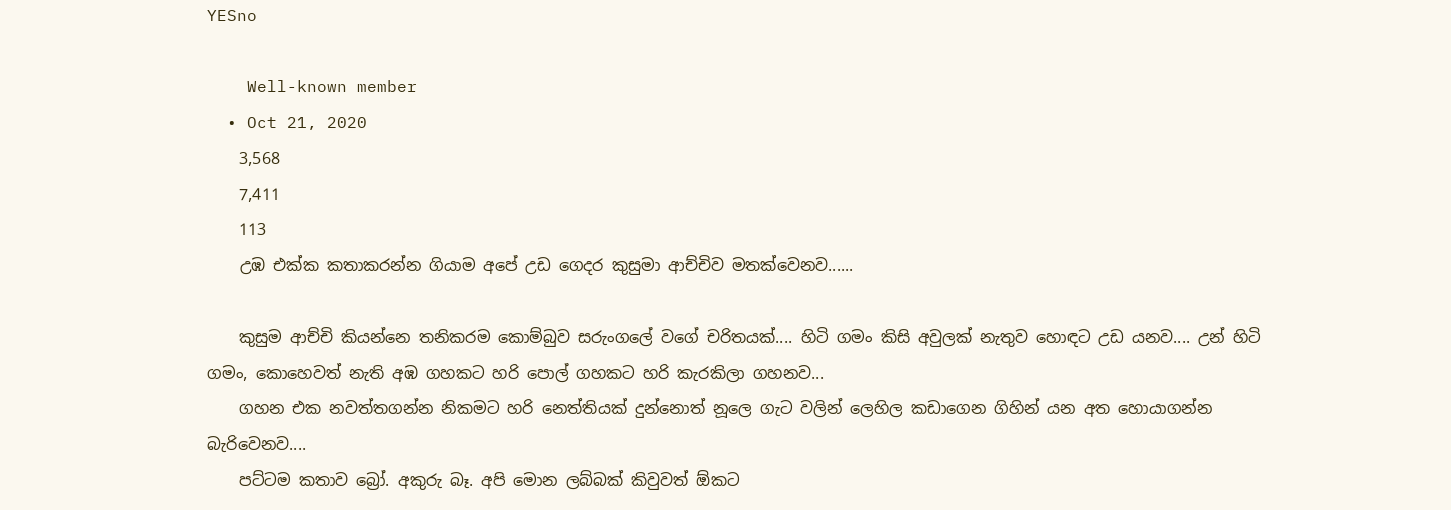YESno

    Well-known member
  • Oct 21, 2020
    3,568
    7,411
    113
    උඹ එක්ක කතාකරන්න ගියාම අපේ උඩ ගෙදර කුසුමා ආච්චිව මතක්වෙනව......

    කුසුම ආච්චි කියන්නෙ තනිකරම කොම්බුව සරුංගලේ වගේ චරිතයක්.... හිටි ගමං කිසි අවුලක් නැතුව හොඳට උඩ යනව.... උන් හිටි ගමං, කොහෙවත් නැති අඹ ගහකට හරි පොල් ගහකට හරි කැරකිලා ගහනව...
    ගහන එක නවත්තගන්න නිකමට හරි නෙත්තියක් දුන්නොත් නූලෙ ගැට වලින් ලෙහිල කඩාගෙන ගිහින් යන අත හොයාගන්න බැරිවෙනව....
    පට්ටම කතාව බ්‍රෝ. අකුරු බෑ. අපි මොන ලබ්බක් කිවුවත් ඕකට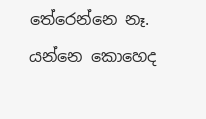තේරෙන්නෙ නෑ. යන්නෙ කොහෙද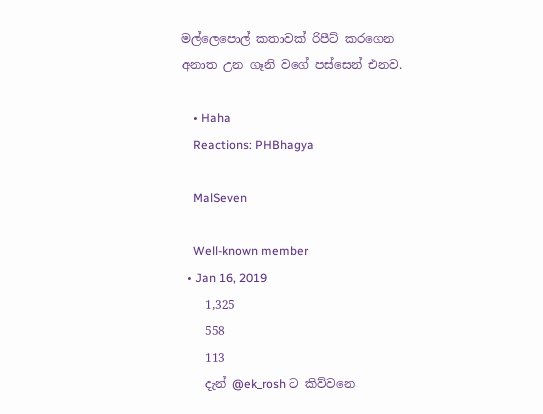මල්ලෙපොල් කතාවක් රිපීට් කරගෙන අනාත උන ගෑනි වගේ පස්සෙන් එනව.

    • Haha
    Reactions: PHBhagya

    MalSeven

    Well-known member
  • Jan 16, 2019
    1,325
    558
    113
    දැන් @ek_rosh ට කිව්වනෙ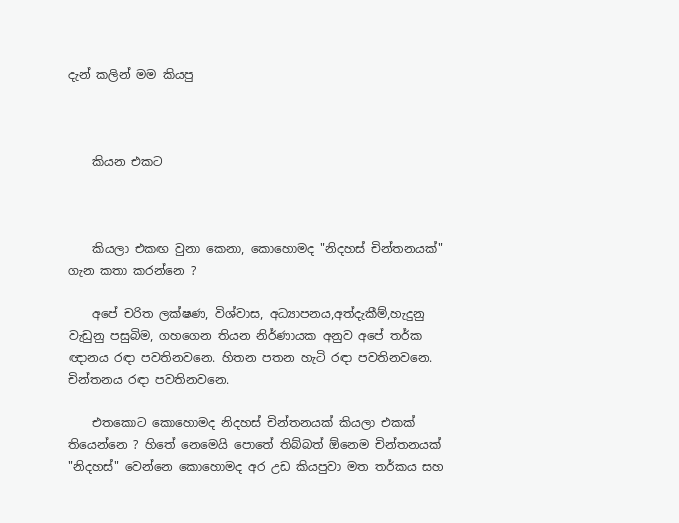දැන් කලින් මම කියපු



    කියන එකට



    කියලා එකඟ වුනා කෙනා, කොහොමද "නිදහස් චින්තනයක්" ගැන කතා කරන්නෙ ?

    අපේ චරිත ලක්ෂණ, විශ්වාස, අධ්‍යාපනය,අත්දැකීම්,හැදුනු වැඩුනු පසුබිම, ගහගෙන තියන නිර්ණායක අනුව අපේ තර්ක ඥානය රඳා පවතිනවනෙ. හිතන පතන හැටි රඳා පවතිනවනෙ. චින්තනය රඳා පවතිනවනෙ.

    එතකොට කොහොමද නිදහස් චින්තනයක් කියලා එකක් තියෙන්නෙ ? හිතේ නෙමෙයි පොතේ තිබ්බත් ඕනෙම චින්තනයක් "නිදහස්" වෙන්නෙ කොහොමද අර උඩ කියපුවා මත තර්කය සහ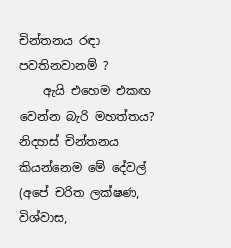චින්තනය රඳා පවතිනවානම් ?
    ඇයි එහෙම එකඟ වෙන්න බැරි මහත්තය? නිදහස් චින්තනය කියන්නෙම මේ දේවල් (අපේ චරිත ලක්ෂණ, විශ්වාස,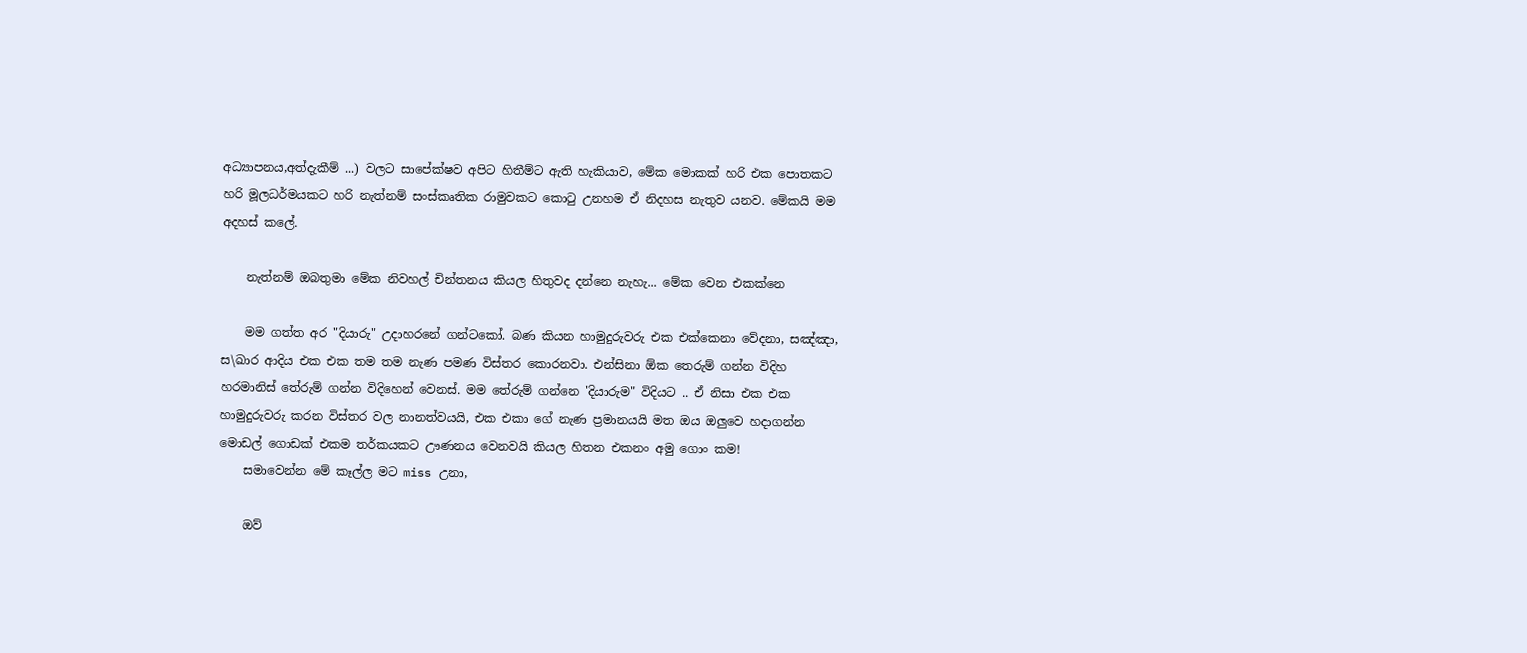අධ්‍යාපනය,අත්දැකීම් ...) වලට සාපේක්ෂව අපිට හිතීම්ට ඇති හැකියාව, මේක මොකක් හරි එක පොතකට හරි මූලධර්මයකට හරි නැත්නම් සංස්කෘතික රාමුවකට කොටු උනහම ඒ නිදහස නැතුව යනව. මේකයි මම අදහස් කලේ.

    නැත්නම් ඔබතුමා මේක නිවහල් චින්තනය කියල හිතුවද දන්නෙ නැහැ... මේක වෙන එකක්නෙ

    මම ගත්ත අර "දියාරු" උදාහරනේ ගන්ටකෝ. බණ කියන හාමුදුරුවරු එක එක්කෙනා වේදනා, සඤ්ඤා, ස\ඛාර ආදිය එක එක තම තම නැණ පමණ විස්තර කොරනවා. එන්සිනා ඕක තෙරුම් ගන්න විදිහ හරමානිස් තේරුම් ගන්න විදිහෙන් වෙනස්. මම තේරුම් ගන්නෙ 'දියාරුම" විදියට .. ඒ නිසා එක එක හාමුදුරුවරු කරන විස්තර වල නානත්වයයි, එක එකා ගේ නැණ ප්‍රමානයයි මත ඔය ඔලුවෙ හදාගන්න මොඩල් ගොඩක් එකම තර්කයකට ඌණනය වෙනවයි කියල හිතන එකනං අමු ගොං කම!
    සමාවෙන්න මේ කෑල්ල මට miss උනා,

    ඔව්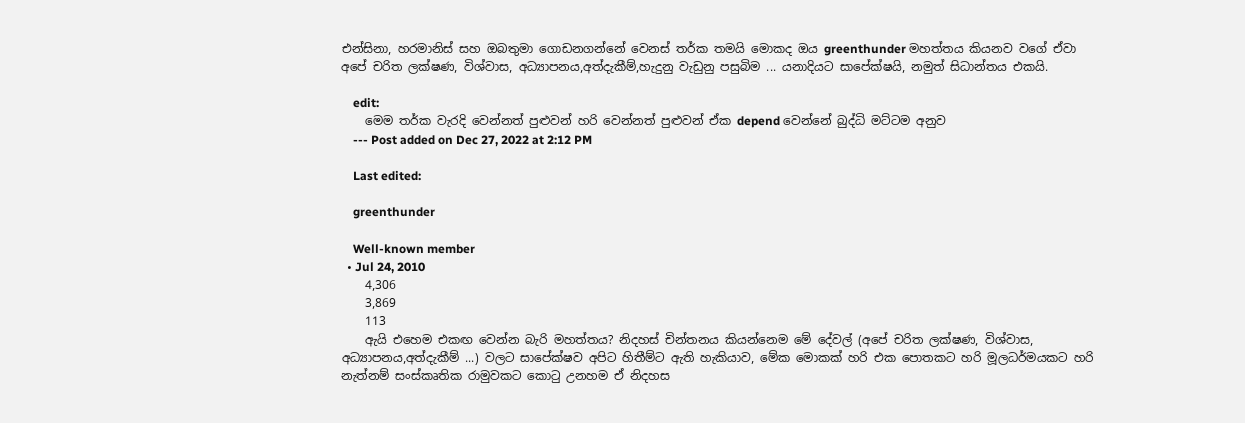එන්සිනා, හරමානිස් සහ ඔබතුමා ගොඩනගන්නේ වෙනස් තර්ක තමයි මොකද ඔය greenthunder මහත්තය කියනව වගේ ඒවා අපේ චරිත ලක්ෂණ, විශ්වාස, අධ්‍යාපනය,අත්දැකීම්,හැදුනු වැඩුනු පසුබිම ... යනාදියට සාපේක්ෂයි, නමුත් සිධාන්තය එකයි.

    edit:
    මෙම තර්ක වැරදි වෙන්නත් පුළුවන් හරි වෙන්නත් පුළුවන් ඒක depend වෙන්නේ බුද්ධි මට්ටම අනුව
    --- Post added on Dec 27, 2022 at 2:12 PM

    Last edited:

    greenthunder

    Well-known member
  • Jul 24, 2010
    4,306
    3,869
    113
    ඇයි එහෙම එකඟ වෙන්න බැරි මහත්තය? නිදහස් චින්තනය කියන්නෙම මේ දේවල් (අපේ චරිත ලක්ෂණ, විශ්වාස, අධ්‍යාපනය,අත්දැකීම් ...) වලට සාපේක්ෂව අපිට හිතීම්ට ඇති හැකියාව, මේක මොකක් හරි එක පොතකට හරි මූලධර්මයකට හරි නැත්නම් සංස්කෘතික රාමුවකට කොටු උනහම ඒ නිදහස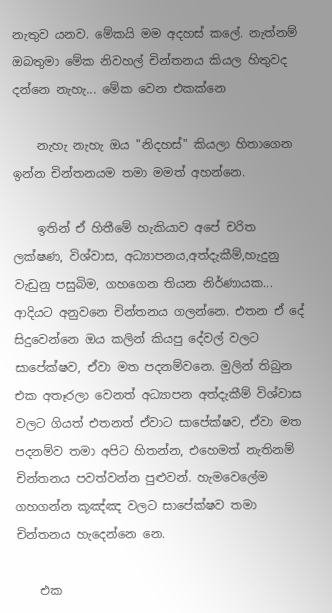නැතුව යනව. මේකයි මම අදහස් කලේ. නැත්නම් ඔබතුමා මේක නිවහල් චින්තනය කියල හිතුවද දන්නෙ නැහැ... මේක වෙන එකක්නෙ

    නැහැ නැහැ ඔය "නිදහස්" කියලා හිතාගෙන ඉන්න චින්තනයම තමා මමත් අහන්නෙ.

    ඉතින් ඒ හිතීමේ හැකියාව අපේ චරිත ලක්ෂණ, විශ්වාස, අධ්‍යාපනය,අත්දැකීම්,හැදුනු වැඩුනු පසුබිම, ගහගෙන තියන නිර්ණායක... ආදියට අනුවනෙ චින්තනය ගලන්නෙ. එතන ඒ දේ සිදුවෙන්නෙ ඔය කලින් කියපු දේවල් වලට සාපේක්ෂව, ඒවා මත පදනම්වනෙ. මුලින් තිබුන එක අතෑරලා වෙනත් අධ්‍යාපන අත්දැකීම් විශ්වාස වලට ගියත් එතනත් ඒවාට සාපේක්ෂව, ඒවා මත පදනම්ව තමා අපිට හිතන්න, එහෙමත් නැතිනම් චින්තනය පවත්වන්න පුළුවන්. හැමවෙලේම ගහගන්න කූඤ්ඤ වලට සාපේක්ෂව තමා චින්තනය හැදෙන්නෙ නෙ.

    එක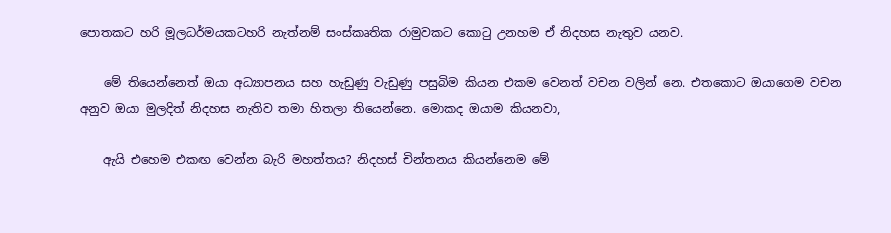පොතකට හරි මූලධර්මයකටහරි නැත්නම් සංස්කෘතික රාමුවකට කොටු උනහම ඒ නිදහස නැතුව යනව.

    මේ තියෙන්නෙත් ඔයා අධ්‍යාපනය සහ හැඩුණු වැඩුණු පසුබිම කියන එකම වෙනත් වචන වලින් නෙ. එතකොට ඔයාගෙම වචන අනුව ඔයා මුලදිත් නිදහස නැතිව තමා හිතලා තියෙන්නෙ. මොකද ඔයාම කියනවා,

    ඇයි එහෙම එකඟ වෙන්න බැරි මහත්තය? නිදහස් චින්තනය කියන්නෙම මේ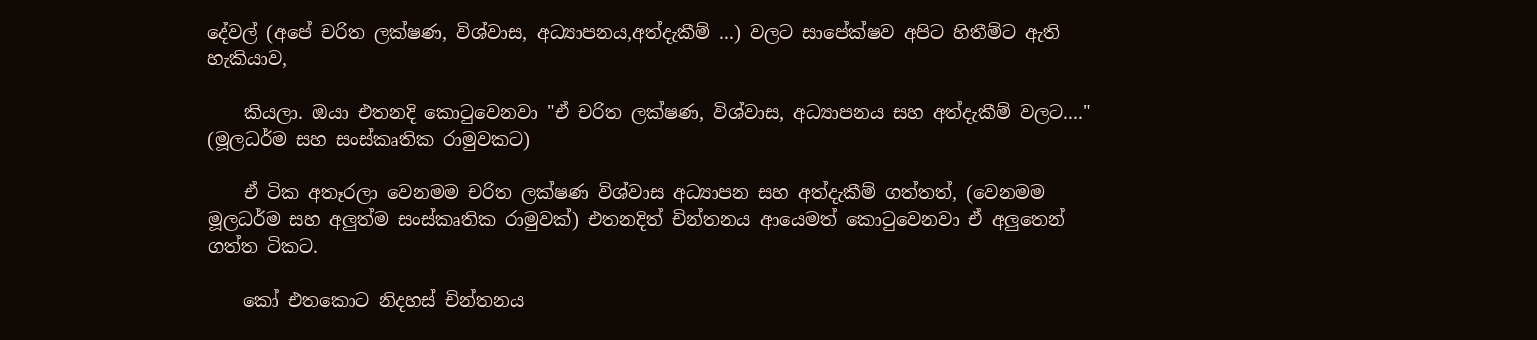දේවල් (අපේ චරිත ලක්ෂණ, විශ්වාස, අධ්‍යාපනය,අත්දැකීම් ...) වලට සාපේක්ෂව අපිට හිතීම්ට ඇති හැකියාව,

    කියලා. ඔයා එතනදි කොටුවෙනවා "ඒ චරිත ලක්ෂණ, විශ්වාස, අධ්‍යාපනය සහ අත්දැකීම් වලට...." (මූලධර්ම සහ සංස්කෘතික රාමුවකට)

    ඒ ටික අතෑරලා වෙනමම චරිත ලක්ෂණ විශ්වාස අධ්‍යාපන සහ අත්දැකීම් ගත්තත්, (වෙනමම මූලධර්ම සහ අලුත්ම සංස්කෘතික රාමුවක්) එතනදිත් චින්තනය ආයෙමත් කොටුවෙනවා ඒ අලුතෙන් ගත්ත ටිකට.

    කෝ එතකොට නිදහස් චින්තනය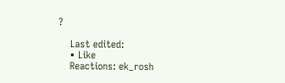?

    Last edited:
    • Like
    Reactions: ek_rosh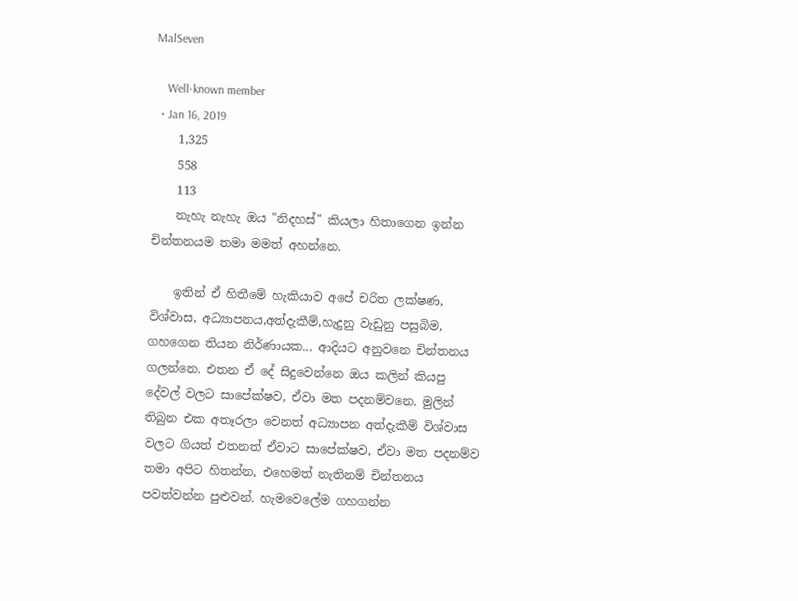MalSeven

    Well-known member
  • Jan 16, 2019
    1,325
    558
    113
    නැහැ නැහැ ඔය "නිදහස්" කියලා හිතාගෙන ඉන්න චින්තනයම තමා මමත් අහන්නෙ.

    ඉතින් ඒ හිතීමේ හැකියාව අපේ චරිත ලක්ෂණ, විශ්වාස, අධ්‍යාපනය,අත්දැකීම්,හැදුනු වැඩුනු පසුබිම, ගහගෙන තියන නිර්ණායක... ආදියට අනුවනෙ චින්තනය ගලන්නෙ. එතන ඒ දේ සිදුවෙන්නෙ ඔය කලින් කියපු දේවල් වලට සාපේක්ෂව, ඒවා මත පදනම්වනෙ. මුලින් තිබුන එක අතෑරලා වෙනත් අධ්‍යාපන අත්දැකීම් විශ්වාස වලට ගියත් එතනත් ඒවාට සාපේක්ෂව, ඒවා මත පදනම්ව තමා අපිට හිතන්න, එහෙමත් නැතිනම් චින්තනය පවත්වන්න පුළුවන්. හැමවෙලේම ගහගන්න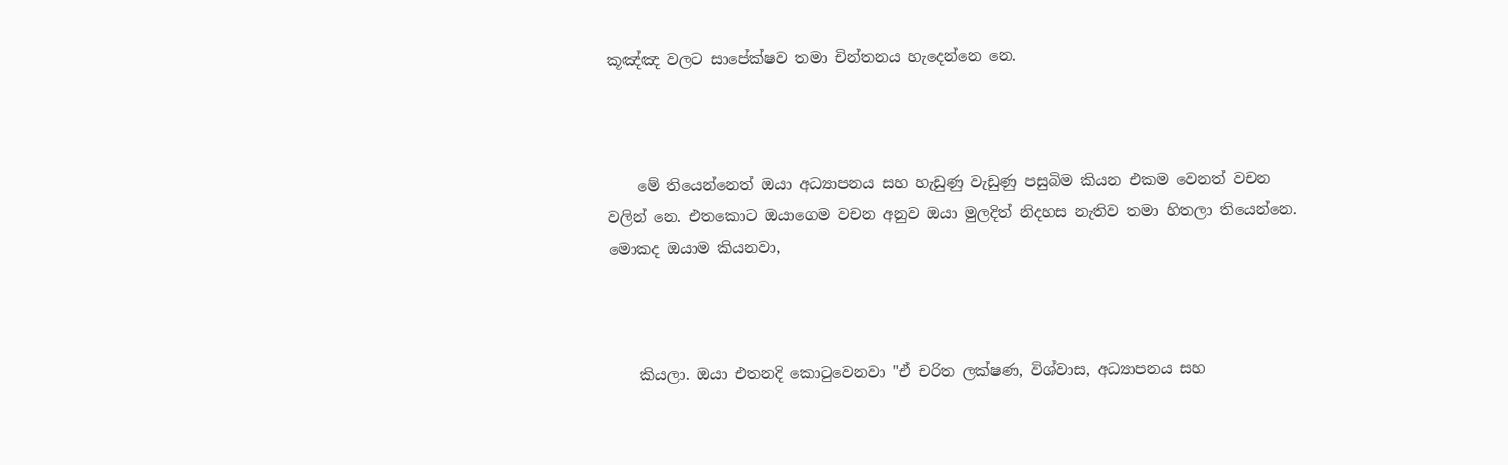කූඤ්ඤ වලට සාපේක්ෂව තමා චින්තනය හැදෙන්නෙ නෙ.



    මේ තියෙන්නෙත් ඔයා අධ්‍යාපනය සහ හැඩුණු වැඩුණු පසුබිම කියන එකම වෙනත් වචන වලින් නෙ. එතකොට ඔයාගෙම වචන අනුව ඔයා මුලදිත් නිදහස නැතිව තමා හිතලා තියෙන්නෙ. මොකද ඔයාම කියනවා,



    කියලා. ඔයා එතනදි කොටුවෙනවා "ඒ චරිත ලක්ෂණ, විශ්වාස, අධ්‍යාපනය සහ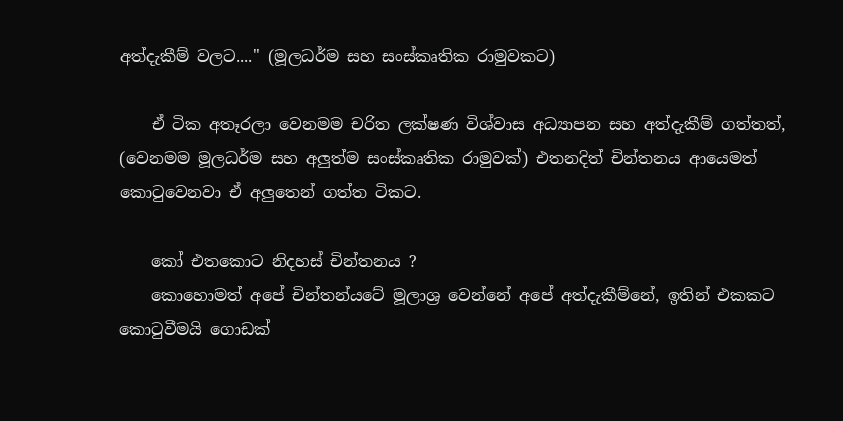අත්දැකීම් වලට...." (මූලධර්ම සහ සංස්කෘතික රාමුවකට)

    ඒ ටික අතෑරලා වෙනමම චරිත ලක්ෂණ විශ්වාස අධ්‍යාපන සහ අත්දැකීම් ගත්තත්, (වෙනමම මූලධර්ම සහ අලුත්ම සංස්කෘතික රාමුවක්) එතනදිත් චින්තනය ආයෙමත් කොටුවෙනවා ඒ අලුතෙන් ගත්ත ටිකට.

    කෝ එතකොට නිදහස් චින්තනය ?
    කොහොමත් අපේ චින්තන්යටේ මූලාශ්‍ර වෙන්නේ අපේ අත්දැකීම්නේ, ඉතින් එකකට කොටුවීමයි ගොඩක්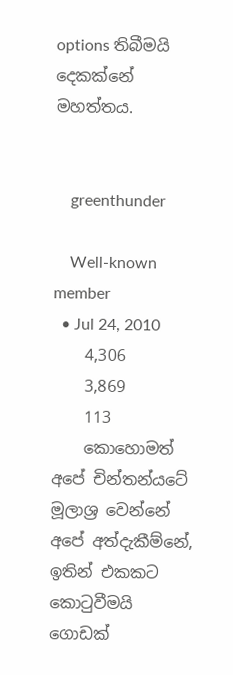options තිබීමයි දෙකක්නේ මහත්තය.


    greenthunder

    Well-known member
  • Jul 24, 2010
    4,306
    3,869
    113
    කොහොමත් අපේ චින්තන්යටේ මූලාශ්‍ර වෙන්නේ අපේ අත්දැකීම්නේ, ඉතින් එකකට කොටුවීමයි ගොඩක්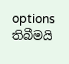options තිබීමයි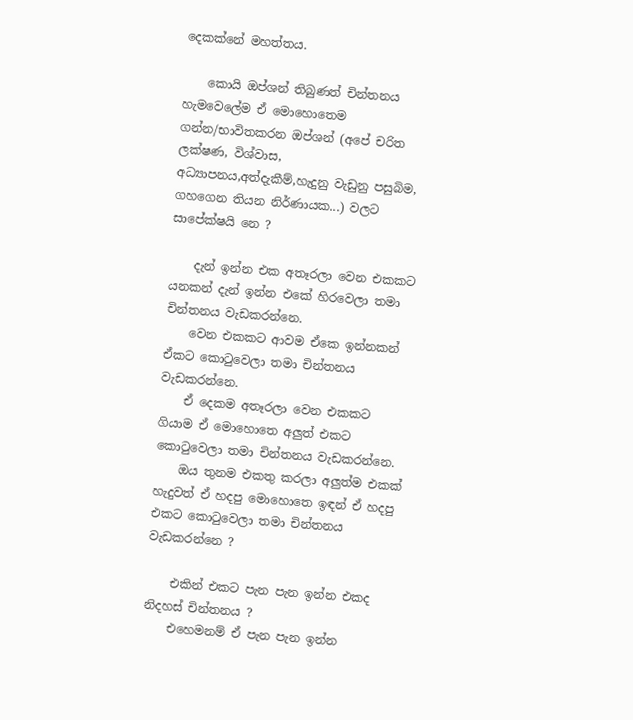දෙකක්නේ මහත්තය.

    කොයි ඔප්ශන් තිබුණත් චින්තනය හැමවෙලේම ඒ මොහොතෙම ගන්න/භාවිතකරන ඔප්ශන් (අපේ චරිත ලක්ෂණ, විශ්වාස, අධ්‍යාපනය,අත්දැකීම්,හැදුනු වැඩුනු පසුබිම, ගහගෙන තියන නිර්ණායක...) වලට සාපේක්ෂයි නෙ ?

    දැන් ඉන්න එක අතෑරලා වෙන එකකට යනකන් දැන් ඉන්න එකේ හිරවෙලා තමා චින්තනය වැඩකරන්නෙ.
    වෙන එකකට ආවම ඒකෙ ඉන්නකන් ඒකට කොටුවෙලා තමා චින්තනය වැඩකරන්නෙ.
    ඒ දෙකම අතෑරලා වෙන එකකට ගියාම ඒ මොහොතෙ අලුත් එකට කොටුවෙලා තමා චින්තනය වැඩකරන්නෙ.
    ඔය තුනම එකතු කරලා අලුත්ම එකක් හැදුවත් ඒ හදපු මොහොතෙ ඉඳන් ඒ හදපු එකට කොටුවෙලා තමා චින්තනය වැඩකරන්නෙ ?

    එකින් එකට පැන පැන ඉන්න එකද නිදහස් චින්තනය ?
    එහෙමනම් ඒ පැන පැන ඉන්න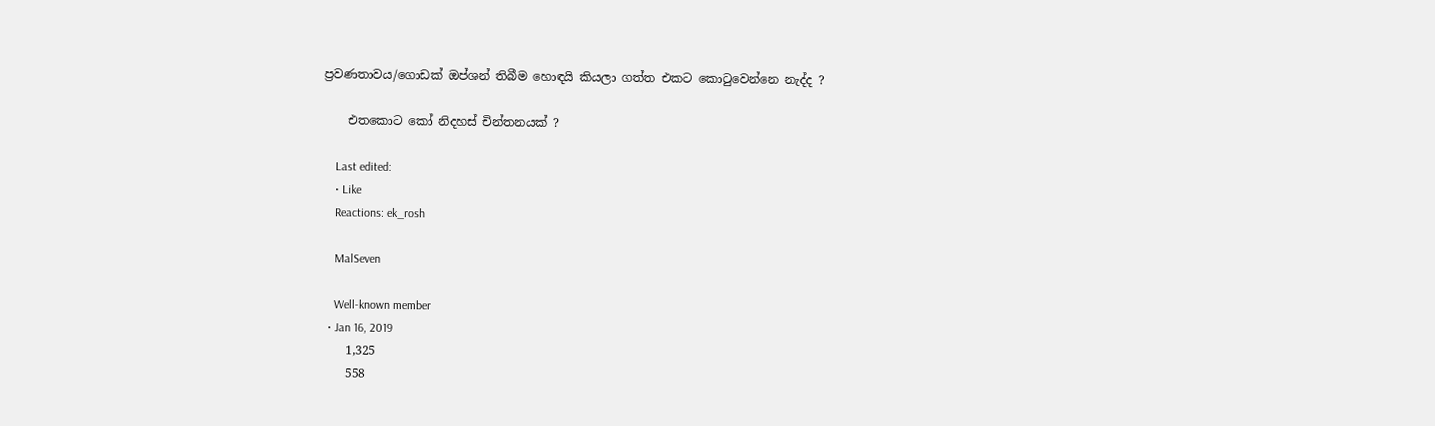ප්‍රවණතාවය/ගොඩක් ඔප්ශන් තිබීම හොඳයි කියලා ගත්ත එකට කොටුවෙන්නෙ නැද්ද ?

    එතකොට කෝ නිදහස් චින්තනයක් ?

    Last edited:
    • Like
    Reactions: ek_rosh

    MalSeven

    Well-known member
  • Jan 16, 2019
    1,325
    558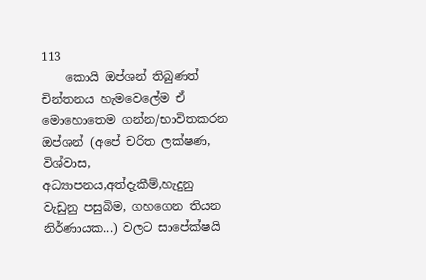113
    කොයි ඔප්ශන් තිබුණත් චින්තනය හැමවෙලේම ඒ මොහොතෙම ගන්න/භාවිතකරන ඔප්ශන් (අපේ චරිත ලක්ෂණ, විශ්වාස, අධ්‍යාපනය,අත්දැකීම්,හැදුනු වැඩුනු පසුබිම, ගහගෙන තියන නිර්ණායක...) වලට සාපේක්ෂයි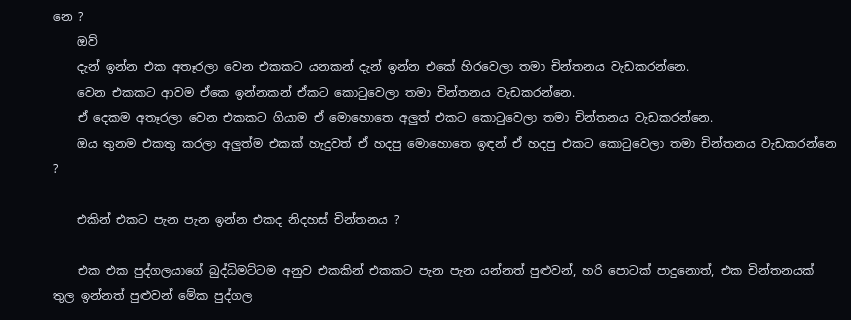නෙ ?
    ඔව්
    දැන් ඉන්න එක අතෑරලා වෙන එකකට යනකන් දැන් ඉන්න එකේ හිරවෙලා තමා චින්තනය වැඩකරන්නෙ.
    වෙන එකකට ආවම ඒකෙ ඉන්නකන් ඒකට කොටුවෙලා තමා චින්තනය වැඩකරන්නෙ.
    ඒ දෙකම අතෑරලා වෙන එකකට ගියාම ඒ මොහොතෙ අලුත් එකට කොටුවෙලා තමා චින්තනය වැඩකරන්නෙ.
    ඔය තුනම එකතු කරලා අලුත්ම එකක් හැදුවත් ඒ හදපු මොහොතෙ ඉඳන් ඒ හදපු එකට කොටුවෙලා තමා චින්තනය වැඩකරන්නෙ ?

    එකින් එකට පැන පැන ඉන්න එකද නිදහස් චින්තනය ?

    එක එක පුද්ගලයාගේ බුද්ධිමට්ටම අනුව එකකින් එකකට පැන පැන යන්නත් පුළුවන්, හරි පොටක් පාදුනොත්, එක චින්තනයක් තුල ඉන්නත් පුළුවන් මේක පුද්ගල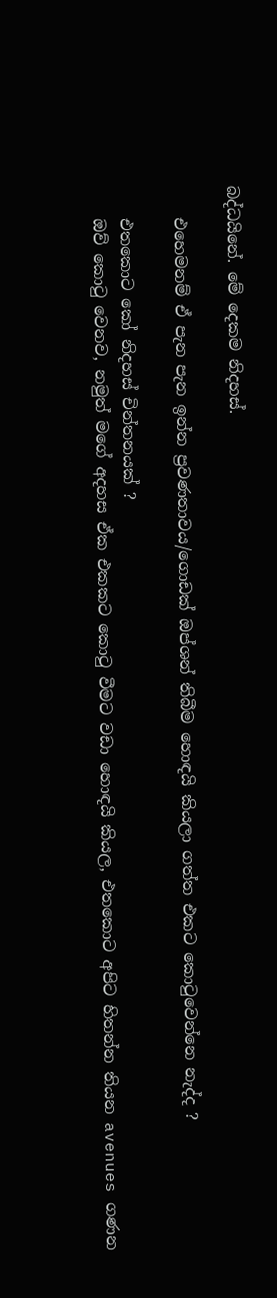බද්ධයිනේ. මේ දෙකම නිදහස්.

    එහෙමනම් ඒ පැන පැන ඉන්න ප්‍රවණතාවය/ගොඩක් ඔප්ශන් තිබීම හොඳයි කියලා ගත්ත එකට කොටුවෙන්නෙ නැද්ද ?

    එතකොට කෝ නිදහස් චින්තනයක් ?
    ඔව් කොටු වෙනව, නමුත් මගේ අදහස ඒක එකකට කොටු වීමට වඩා හොඳයි කියල, එතකොට අපිට හිතන්න තියන avenues ගණන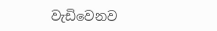වැඩිවෙනව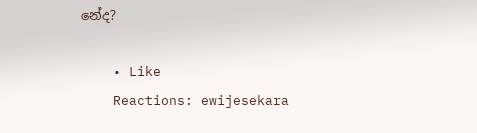නේද?

    • Like
    Reactions: ewijesekara